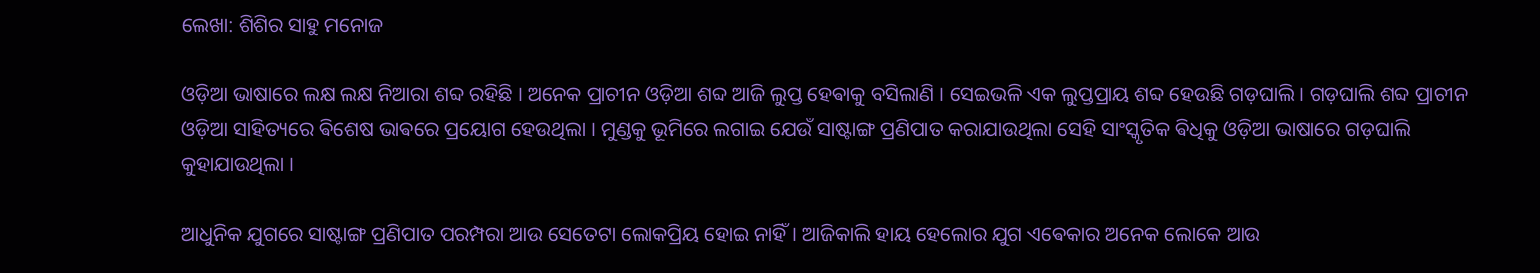ଲେଖା: ଶିଶିର ସାହୁ ମନୋଜ

ଓଡ଼ିଆ ଭାଷାରେ ଲକ୍ଷ ଲକ୍ଷ ନିଆରା ଶବ୍ଦ ରହିଛି । ଅନେକ ପ୍ରାଚୀନ ଓଡ଼ିଆ ଶବ୍ଦ ଆଜି ଲୁପ୍ତ ହେଵାକୁ ବସିଲାଣି । ସେଇଭଳି ଏକ ଲୁପ୍ତପ୍ରାୟ ଶବ୍ଦ ହେଉଛି ଗଡ଼ଘାଲି । ଗଡ଼ଘାଲି ଶବ୍ଦ ପ୍ରାଚୀନ ଓଡ଼ିଆ ସାହିତ୍ୟରେ ଵିଶେଷ ଭାଵରେ ପ୍ରୟୋଗ ହେଉଥିଲା । ମୁଣ୍ଡକୁ ଭୂମିରେ ଲଗାଇ ଯେଉଁ ସାଷ୍ଟାଙ୍ଗ ପ୍ରଣିପାତ କରାଯାଉଥିଲା ସେହି ସାଂସ୍କୃତିକ ଵିଧିକୁ ଓଡ଼ିଆ ଭାଷାରେ ଗଡ଼ଘାଲି କୁହାଯାଉଥିଲା ।

ଆଧୁନିକ ଯୁଗରେ ସାଷ୍ଟାଙ୍ଗ ପ୍ରଣିପାତ ପରମ୍ପରା ଆଉ ସେତେଟା ଲୋକପ୍ରିୟ ହୋଇ ନାହିଁ । ଆଜିକାଲି ହାୟ ହେଲୋର ଯୁଗ ଏଵେକାର ଅନେକ ଲୋକେ ଆଉ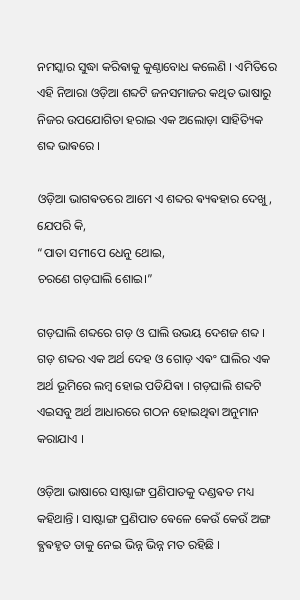ନମସ୍କାର ସୁଦ୍ଧା କରିଵାକୁ କୁଣ୍ଠାବୋଧ କଲେଣି । ଏମିତିରେ ଏହି ନିଆରା ଓଡ଼ିଆ ଶବ୍ଦଟି ଜନସମାଜର କଥିତ ଭାଷାରୁ ନିଜର ଉପଯୋଗିତା ହରାଇ ଏକ ଅଲୋଡ଼ା ସାହିତ୍ୟିକ ଶବ୍ଦ ଭାଵରେ ।

ଓଡ଼ିଆ ଭାଗଵତରେ ଆମେ ଏ ଶବ୍ଦର ଵ୍ୟଵହାର ଦେଖୁ, ଯେପରି କି,
“ପାତା ସମୀପେ ଧେନୁ ଥୋଇ,
ଚରଣେ ଗଡ଼ଘାଲି ଶୋଇ।”

ଗଡ଼ଘାଲି ଶବ୍ଦରେ ଗଡ଼ ଓ ଘାଲି ଉଭୟ ଦେଶଜ ଶବ୍ଦ । ଗଡ଼ ଶବ୍ଦର ଏକ ଅର୍ଥ ଦେହ ଓ ଗୋଡ଼ ଏଵଂ ଘାଲିର ଏକ ଅର୍ଥ ଭୂମିରେ ଲମ୍ଵ ହୋଇ ପଡିଯିଵା । ଗଡ଼ଘାଲି ଶବ୍ଦଟି ଏଇସବୁ ଅର୍ଥ ଆଧାରରେ ଗଠନ ହୋଇଥିଵା ଅନୁମାନ କରାଯାଏ ।

ଓଡ଼ିଆ ଭାଷାରେ ସାଷ୍ଟାଙ୍ଗ ପ୍ରଣିପାତକୁ ଦଣ୍ଡଵତ ମଧ୍ୟ କହିଥାନ୍ତି । ସାଷ୍ଟାଙ୍ଗ ପ୍ରଣିପାତ ଵେଳେ କେଉଁ କେଉଁ ଅଙ୍ଗ ଵ୍ଯଵହୃତ ତାକୁ ନେଇ ଭିନ୍ନ ଭିନ୍ନ ମତ ରହିଛି ।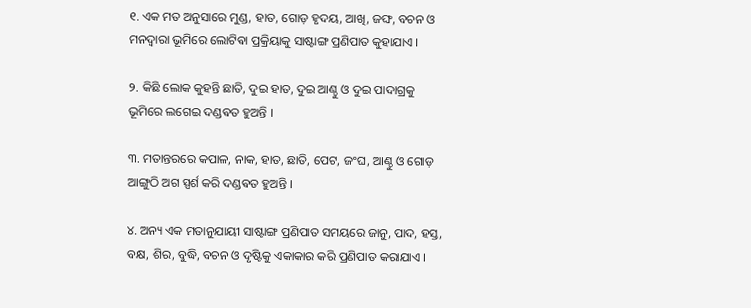୧. ଏକ ମତ ଅନୁସାରେ ମୁଣ୍ଡ, ହାତ, ଗୋଡ଼ ହୃଦୟ, ଆଖି, ଜଙ୍ଘ, ବଚନ ଓ ମନଦ୍ବାରା ଭୂମିରେ ଲୋଟିଵା ପ୍ରକ୍ରିୟାକୁ ସାଷ୍ଟାଙ୍ଗ ପ୍ରଣିପାତ କୁହାଯାଏ ।

୨. କିଛି ଲୋକ କୁହନ୍ତି ଛାତି, ଦୁଇ ହାତ, ଦୁଇ ଆଣ୍ଠୁ ଓ ଦୁଇ ପାଦାଗ୍ରକୁ ଭୂମିରେ ଲଗେଇ ଦଣ୍ଡଵତ ହୁଅନ୍ତି ।

୩. ମତାନ୍ତରରେ କପାଳ, ନାକ, ହାତ, ଛାତି, ପେଟ, ଜଂଘ, ଆଣ୍ଠୁ ଓ ଗୋଡ଼ ଆଙ୍ଗୁଠି ଅଗ ସ୍ପର୍ଶ କରି ଦଣ୍ଡଵତ ହୁଅନ୍ତି ।

୪. ଅନ୍ୟ ଏକ ମତାନୁଯାୟୀ ସାଷ୍ଟାଙ୍ଗ ପ୍ରଣିପାତ ସମୟରେ ଜାନୁ, ପାଦ, ହସ୍ତ, ବକ୍ଷ, ଶିର, ବୁଦ୍ଧି, ବଚନ ଓ ଦୃଷ୍ଟିକୁ ଏକାକାର କରି ପ୍ରଣିପାତ କରାଯାଏ ।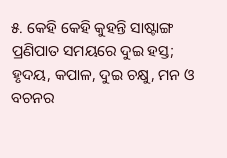୫. କେହି କେହି କୁହନ୍ତି ସାଷ୍ଟାଙ୍ଗ ପ୍ରଣିପାତ ସମୟରେ ଦୁଇ ହସ୍ତ; ହୃଦୟ, କପାଳ, ଦୁଇ ଚକ୍ଷୁ, ମନ ଓ ବଚନର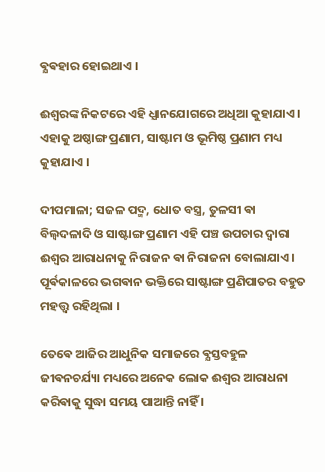ଵ୍ଯଵହାର ହୋଇଥାଏ ।

ଈଶ୍ଵରଙ୍କ ନିକଟରେ ଏହି ଧ୍ଯାନଯୋଗରେ ଅଧିଆ କୁହାଯାଏ । ଏହାକୁ ଅଷ୍ଠାଙ୍ଗ ପ୍ରଣାମ, ସାଷ୍ଟାମ ଓ ଭୂମିଷ୍ଠ ପ୍ରଣାମ ମଧ୍ୟ କୁହାଯାଏ ।

ଦୀପମାଳା; ସଜଳ ପଦ୍ମ, ଧୋତ ବସ୍ତ୍ର, ତୁଳସୀ ଵା ବିଲ୍ବଦଳାଦି ଓ ସାଷ୍ଟାଙ୍ଗ ପ୍ରଣାମ ଏହି ପଞ୍ଚ ଉପଚାର ଦ୍ବାରା ଈଶ୍ଵର ଆରାଧନାକୁ ନିରାଜନ ଵା ନିରାଜନା ବୋଲାଯାଏ ।  ପୂର୍ଵକାଳରେ ଭଗଵାନ ଭକ୍ତିରେ ସାଷ୍ଟାଙ୍ଗ ପ୍ରଣିପାତର ବହୁତ ମହତ୍ତ୍ଵ ରହିଥିଲା ।

ତେଵେ ଆଜିର ଆଧୁନିକ ସମାଜରେ ଵ୍ଯସ୍ତବହୁଳ ଜୀଵନଚର୍ଯ୍ୟା ମଧ୍ୟରେ ଅନେକ ଲୋକ ଈଶ୍ଵର ଆରାଧନା କରିଵାକୁ ସୁଦ୍ଧା ସମୟ ପାଆନ୍ତି ନାହିଁ ।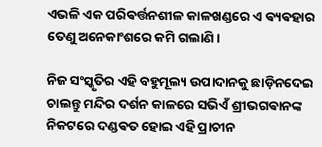ଏଭଳି ଏକ ପରିଵର୍ତ୍ତନଶୀଳ କାଳଖଣ୍ଡରେ ଏ ଵ୍ୟଵହାର ତେଣୁ ଅନେକାଂଶରେ କମି ଗଲାଣି ।

ନିଜ ସଂସ୍କୃତିର ଏହି ବହୁମୂଲ୍ୟ ଉପାଦାନକୁ ଛାଡ଼ିନଦେଇ ଚାଲନ୍ତୁ ମନ୍ଦିର ଦର୍ଶନ କାଳରେ ସଭିଏଁ ଶ୍ରୀଭଗଵାନଙ୍କ ନିକଟରେ ଦଣ୍ଡଵତ ହୋଇ ଏହି ପ୍ରାଚୀନ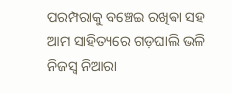ପରମ୍ପରାକୁ ବଞ୍ଚେଇ ରଖିଵା ସହ ଆମ ସାହିତ୍ୟରେ ଗଡ଼ଘାଲି ଭଳି ନିଜସ୍ୱ ନିଆରା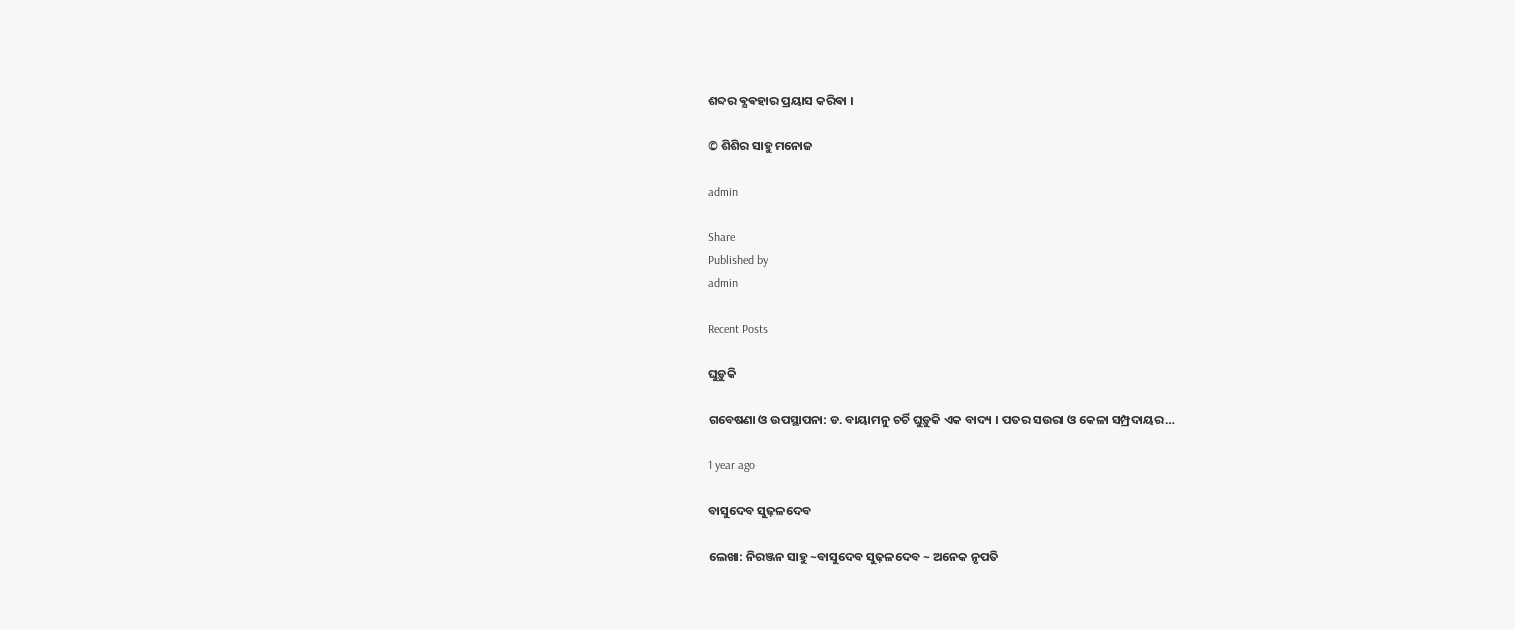ଶବ୍ଦର ଵ୍ଯଵହାର ପ୍ରୟାସ କରିଵା ।

© ଶିଶିର ସାହୁ ମନୋଜ

admin

Share
Published by
admin

Recent Posts

ଘୁଡ଼ୁକି

ଗବେଷଣା ଓ ଉପସ୍ଥାପନା: ଡ. ବାୟାମନୁ ଚର୍ଚି ଘୁଡ଼ୁକି ଏକ ବାଦ୍ୟ । ପତର ସଉରା ଓ କେଳା ସମ୍ପ୍ରଦାୟର…

1 year ago

ବାସୁଦେବ ସୁଢ଼ଳଦେବ

ଲେଖା: ନିରଞ୍ଜନ ସାହୁ ~ବାସୁଦେବ ସୁଢ଼ଳଦେବ ~ ଅନେକ ନୃପତି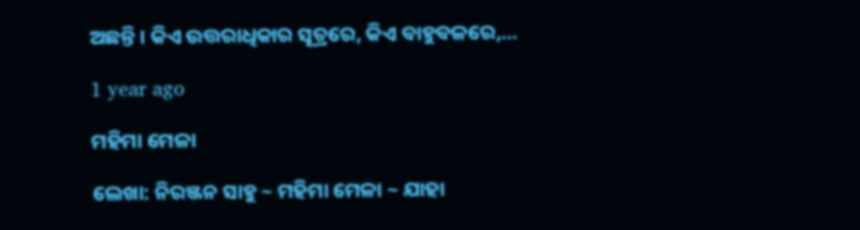ଅଛନ୍ତି । କିଏ ଉତ୍ତରାଧିକାର ସୂତ୍ରରେ, କିଏ ବାହୁବଳରେ,…

1 year ago

ମହିମା ମେଳା

ଲେଖା: ନିରଞ୍ଜନ ସାହୁ ~ ମହିମା ମେଳା ~ ଯାହା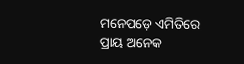ମନେପଡ଼େ ଏମିତିରେ ପ୍ରାୟ ଅନେକ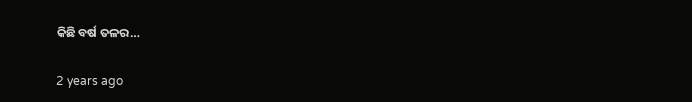କିଛି ବର୍ଷ ତଳର…

2 years ago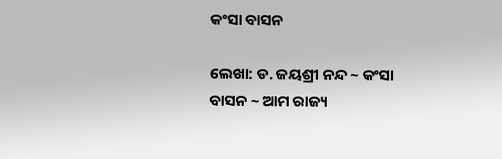କଂସା ବାସନ

ଲେଖା: ଡ. ଜୟଶ୍ରୀ ନନ୍ଦ ~ କଂସା ବାସନ ~ ଆମ ରାଜ୍ୟ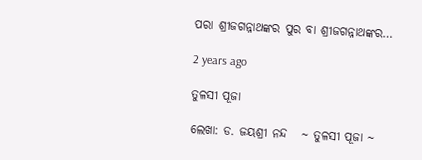ପରା ଶ୍ରୀଜଗନ୍ନାଥଙ୍କର ପୁର ବା ଶ୍ରୀଜଗନ୍ନାଥଙ୍କର…

2 years ago

ତୁଳସୀ ପୂଜା

ଲେଖା: ଡ. ଜୟଶ୍ରୀ ନନ୍ଦ   ~ ତୁଳସୀ ପୂଜା ~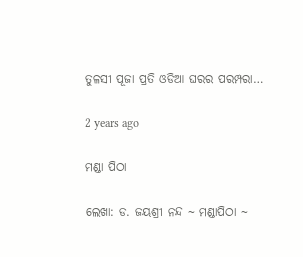ତୁଳସୀ ପୂଜା ପ୍ରତି ଓଡିଆ ଘରର ପରମ୍ପରା…

2 years ago

ମଣ୍ଡା ପିଠା

ଲେଖା: ଡ. ଜୟଶ୍ରୀ ନନ୍ଦ ~ ମଣ୍ଡାପିଠା ~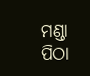ମଣ୍ଡା ପିଠା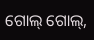ଗୋଲ୍ ଗୋଲ୍,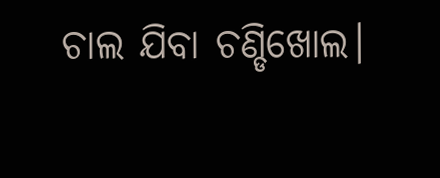ଚାଲ ଯିବା ଚଣ୍ଡିଖୋଲ।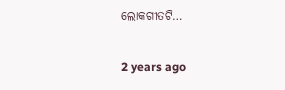ଲୋକଗୀତଟି…

2 years ago